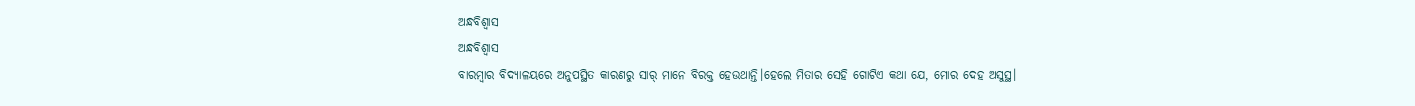ଅନ୍ଧବିଶ୍ୱାସ
ଅନ୍ଧବିଶ୍ୱାସ
ବାରମ୍ବାର ବିଦ୍ୟାଳୟରେ ଅନୁପସ୍ଥିତ କାରଣରୁ ସାର୍ ମାନେ ବିରକ୍ତ ହେଉଥାନ୍ତି।ହେଲେ ମିତାର ସେହି ଗୋଟିଏ କଥା ଯେ, ମୋର ଦେହ ଅସୁସ୍ଥ।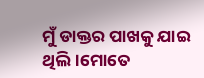ମୁଁ ଡାକ୍ତର ପାଖକୁ ଯାଇ ଥିଲି।ମୋତେ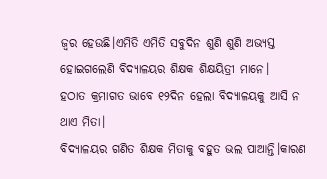ଜ୍ଵର ହେଉଛି।ଏମିତି ଏମିତି ସବୁଦିନ ଶୁଣି ଶୁଣି ଅଭ୍ୟସ୍ତ ହୋଇଗଲେଣି ବିଦ୍ୟାଳୟର ଶିକ୍ଷକ ଶିକ୍ଷୟିତ୍ରୀ ମାନେ।
ହଠାତ କ୍ରମାଗତ ଭାବେ ୧୨ଦିନ ହେଲା ବିଦ୍ୟାଳୟକୁ ଆସି ନ ଥାଏ ମିତା।
ବିଦ୍ୟାଳୟର ଗଣିତ ଶିକ୍ଷକ ମିତାକୁ ବହୁତ ଭଲ ପାଆନ୍ତି।କାରଣ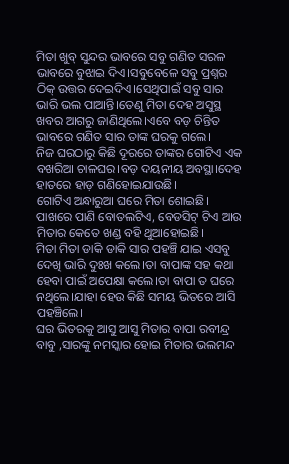ମିତା ଖୁବ୍ ସୁନ୍ଦର ଭାବରେ ସବୁ ଗଣିତ ସରଳ ଭାବରେ ବୁଝାଇ ଦିଏ।ସବୁବେଳେ ସବୁ ପ୍ରଶ୍ନର ଠିକ୍ ଉତ୍ତର ଦେଇଦିଏ।ସେଥିପାଇଁ ସବୁ ସାର ଭାରି ଭଲ ପାଆନ୍ତି।ତେଣୁ ମିତା ଦେହ ଅସୁସ୍ଥ ଖବର ଆଗରୁ ଜାଣିଥିଲେ।ଏବେ ବଡ଼ ଚିନ୍ତିତ ଭାବରେ ଗଣିତ ସାର ତାଙ୍କ ଘରକୁ ଗଲେ।
ନିଜ ଘରଠାରୁ କିଛି ଦୂରରେ ତାଙ୍କର ଗୋଟିଏ ଏକ ବଖରିଆ ଚାଳଘର।ବଡ଼ ଦୟନୀୟ ଅବସ୍ଥା।ଦେହ ହାତରେ ହାଡ଼ ଗଣିହୋଇଯାଉଛି।
ଗୋଟିଏ ଅନ୍ଧାରୁଆ ଘରେ ମିତା ଶୋଇଛି।
ପାଖରେ ପାଣି ବୋତଲଟିଏ, ବେଡସିଟ୍ ଟିଏ ଆଉ ମିତାର କେତେ ଖଣ୍ଡ ବହି ଥୁଆହୋଇଛି।
ମିତା ମିତା ଡାକି ଡାକି ସାର ପହଞ୍ଚି ଯାଇ ଏସବୁ ଦେଖି ଭାରି ଦୁଃଖ କଲେ।ତା ବାପାଙ୍କ ସହ କଥା ହେବା ପାଇଁ ଅପେକ୍ଷା କଲେ।ତା ବାପା ତ ଘରେ ନଥିଲେ।ଯାହା ହେଉ କିଛି ସମୟ ଭିତରେ ଆସି ପହଞ୍ଚିଲେ।
ଘର ଭିତରକୁ ଆସୁ ଆସୁ ମିତାର ବାପା ରବୀନ୍ଦ୍ର ବାବୁ ,ସାରଙ୍କୁ ନମସ୍କାର ହୋଇ ମିତାର ଭଲମନ୍ଦ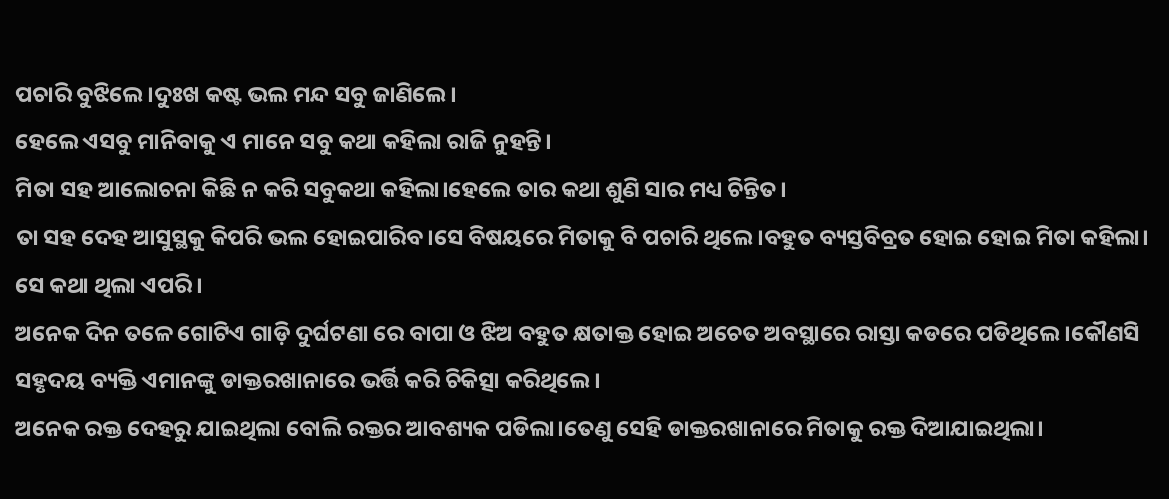ପଚାରି ବୁଝିଲେ।ଦୁଃଖ କଷ୍ଟ ଭଲ ମନ୍ଦ ସବୁ ଜାଣିଲେ।
ହେଲେ ଏସବୁ ମାନିବାକୁ ଏ ମାନେ ସବୁ କଥା କହିଲା ରାଜି ନୁହନ୍ତି।
ମିତା ସହ ଆଲୋଚନା କିଛି ନ କରି ସବୁକଥା କହିଲା।ହେଲେ ତାର କଥା ଶୁଣି ସାର ମଧ୍ୟ ଚିନ୍ତିତ।
ତା ସହ ଦେହ ଆସୁସ୍ଥକୁ କିପରି ଭଲ ହୋଇପାରିବ।ସେ ବିଷୟରେ ମିତାକୁ ବି ପଚାରି ଥିଲେ।ବହୁତ ବ୍ୟସ୍ତବିବ୍ରତ ହୋଇ ହୋଇ ମିତା କହିଲା।
ସେ କଥା ଥିଲା ଏପରି।
ଅନେକ ଦିନ ତଳେ ଗୋଟିଏ ଗାଡ଼ି ଦୁର୍ଘଟଣା ରେ ବାପା ଓ ଝିଅ ବହୁତ କ୍ଷତାକ୍ତ ହୋଇ ଅଚେତ ଅବସ୍ଥାରେ ରାସ୍ତା କଡରେ ପଡିଥିଲେ।କୌଣସି ସହୃଦୟ ବ୍ୟକ୍ତି ଏମାନଙ୍କୁ ଡାକ୍ତରଖାନାରେ ଭର୍ତ୍ତି କରି ଚିକିତ୍ସା କରିଥିଲେ।
ଅନେକ ରକ୍ତ ଦେହରୁ ଯାଇଥିଲା ବୋଲି ରକ୍ତର ଆବଶ୍ୟକ ପଡିଲା।ତେଣୁ ସେହି ଡାକ୍ତରଖାନାରେ ମିତାକୁ ରକ୍ତ ଦିଆଯାଇଥିଲା।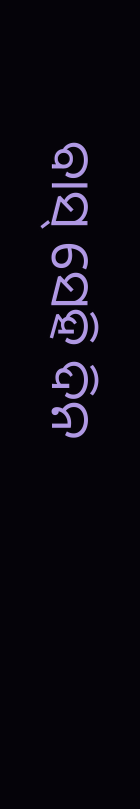ବାସ୍ ସେହି ଦିନ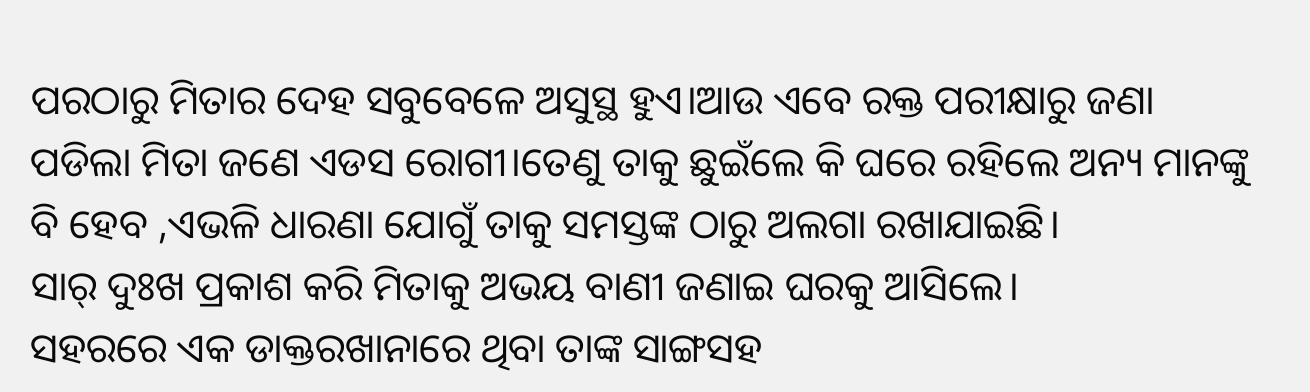ପରଠାରୁ ମିତାର ଦେହ ସବୁବେଳେ ଅସୁସ୍ଥ ହୁଏ।ଆଉ ଏବେ ରକ୍ତ ପରୀକ୍ଷାରୁ ଜଣା ପଡିଲା ମିତା ଜଣେ ଏଡସ ରୋଗୀ।ତେଣୁ ତାକୁ ଛୁଇଁଲେ କି ଘରେ ରହିଲେ ଅନ୍ୟ ମାନଙ୍କୁ ବି ହେବ ,ଏଭଳି ଧାରଣା ଯୋଗୁଁ ତାକୁ ସମସ୍ତଙ୍କ ଠାରୁ ଅଲଗା ରଖାଯାଇଛି।
ସାର୍ ଦୁଃଖ ପ୍ରକାଶ କରି ମିତାକୁ ଅଭୟ ବାଣୀ ଜଣାଇ ଘରକୁ ଆସିଲେ।
ସହରରେ ଏକ ଡାକ୍ତରଖାନାରେ ଥିବା ତାଙ୍କ ସାଙ୍ଗସହ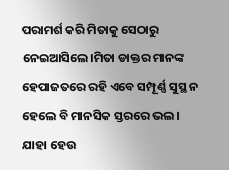ପରାମର୍ଶ କରି ମିତାକୁ ସେଠାରୁ ନେଇଆସିଲେ।ମିତା ଡାକ୍ତର ମାନଙ୍କ ହେପାଜତରେ ରହି ଏବେ ସମ୍ପୂର୍ଣ୍ଣ ସୁସ୍ଥ ନ ହେଲେ ବି ମାନସିକ ସ୍ତରରେ ଭଲ।
ଯାହା ହେଉ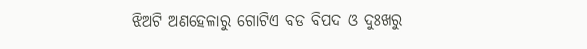ଝିଅଟି ଅଣହେଳାରୁ ଗୋଟିଏ ବଡ ବିପଦ ଓ ଦୁଃଖରୁ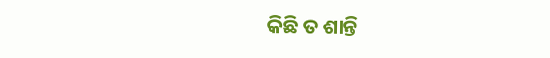କିଛି ତ ଶାନ୍ତି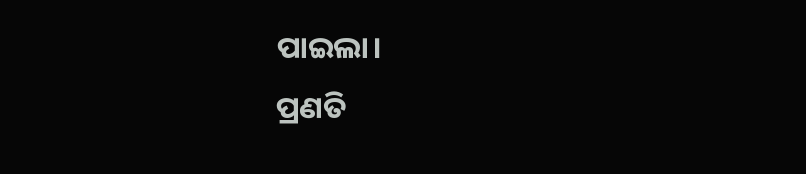ପାଇଲା।
ପ୍ରଣତି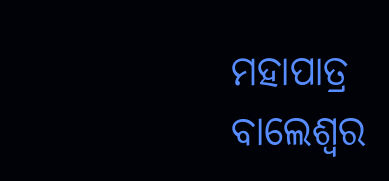ମହାପାତ୍ର
ବାଲେଶ୍ବର